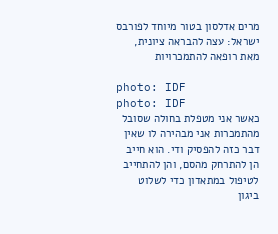מרים אדלסון בטור מיוחד לפורבס ישראל: עצה להבראה ציונית, מאת רופאה להתמכרויות

photo: IDF
photo: IDF
כאשר אני מטפלת בחולה שסובל מהתמכרות אני מבהירה לו שאין דבר כזה להפסיק ודי. הוא חייב הן להתרחק מהסם, והן להתחייב לטיפול במתאדון כדי לשלוט ביגון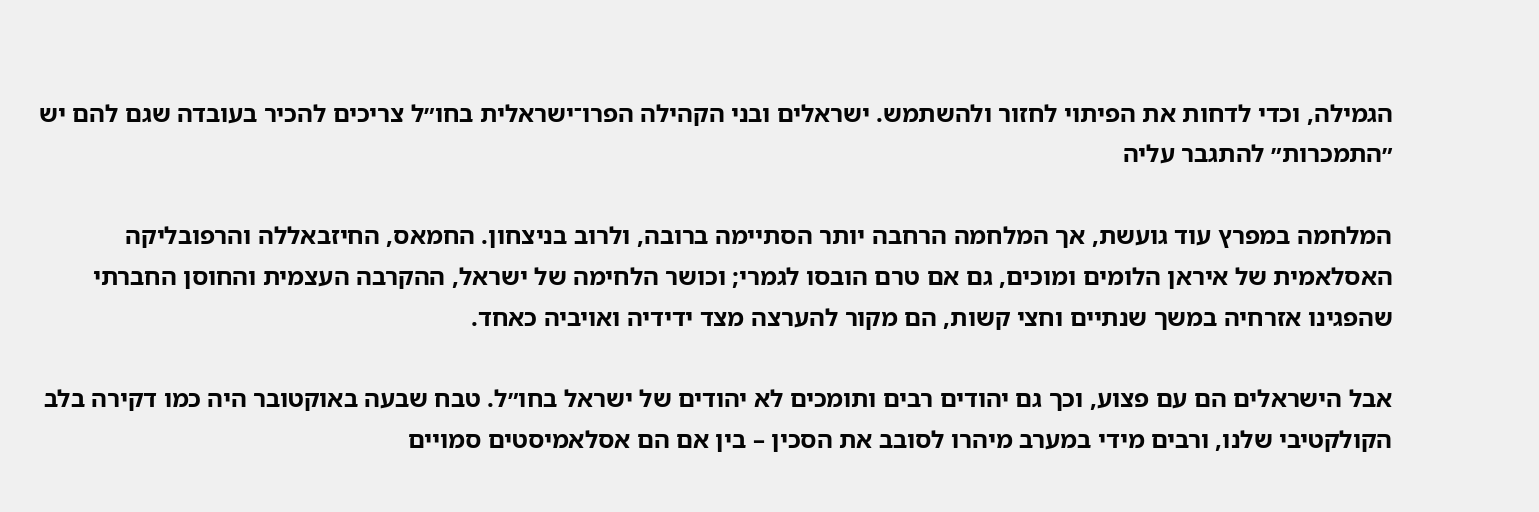הגמילה, וכדי לדחות את הפיתוי לחזור ולהשתמש. ישראלים ובני הקהילה הפרו־ישראלית בחו״ל צריכים להכיר בעובדה שגם להם יש ״התמכרות״ להתגבר עליה

המלחמה במפרץ עוד גועשת, אך המלחמה הרחבה יותר הסתיימה ברובה, ולרוב בניצחון. החמאס, החיזבאללה והרפובליקה האסלאמית של איראן הלומים ומוכים, גם אם טרם הובסו לגמרי; וכושר הלחימה של ישראל, ההקרבה העצמית והחוסן החברתי שהפגינו אזרחיה במשך שנתיים וחצי קשות, הם מקור להערצה מצד ידידיה ואויביה כאחד.

אבל הישראלים הם עם פצוע, וכך גם יהודים רבים ותומכים לא יהודים של ישראל בחו״ל. טבח שבעה באוקטובר היה כמו דקירה בלב הקולקטיבי שלנו, ורבים מידי במערב מיהרו לסובב את הסכין – בין אם הם אסלאמיסטים סמויים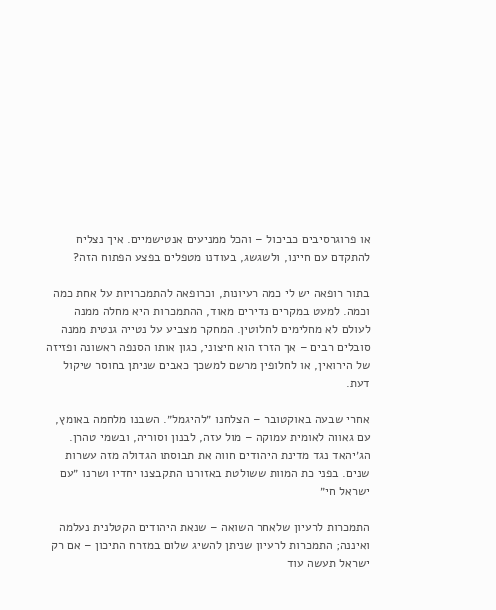או פרוגרסיבים כביכול – והכל ממניעים אנטישמיים. איך נצליח להתקדם עם חיינו, ולשגשג, בעודנו מטפלים בפצע הפתוח הזה?

בתור רופאה יש לי כמה רעיונות, וכרופאה להתמכרויות על אחת כמה וכמה. למעט במקרים נדירים מאוד, ההתמכרות היא מחלה ממנה לעולם לא מחלימים לחלוטין. המחקר מצביע על נטייה גנטית ממנה סובלים רבים – אך הזרז הוא חיצוני, כגון אותו הסנפה ראשונה ופזיזה של הירואין, או לחלופין מרשם למשכך כאבים שניתן בחוסר שיקול דעת.

אחרי שבעה באוקטובר – הצלחנו ״להיגמל״. השבנו מלחמה באומץ, עם גאווה לאומית עמוקה – מול עזה, לבנון וסוריה, ובשמי טהרן. הג׳יהאד נגד מדינת היהודים חווה את תבוסתו הגדולה מזה עשרות שנים. בפני כת המוות ששולטת באזורנו התקבצנו יחדיו ושרנו ״עם ישראל חי״

התמכרות לרעיון שלאחר השואה – שנאת היהודים הקטלנית נעלמה ואיננה; התמכרות לרעיון שניתן להשיג שלום במזרח התיכון – אם רק ישראל תעשה עוד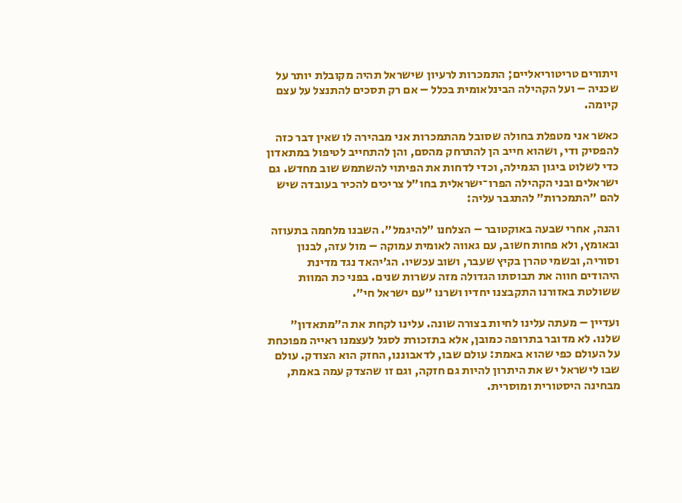ויתורים טריטוריאליים; התמכרות לרעיון שישראל תהיה מקובלת יותר על שכניה – ועל הקהילה הבינלאומית בכלל – אם רק תסכים להתנצל על עצם קיומה.

כאשר אני מטפלת בחולה שסובל מהתמכרות אני מבהירה לו שאין דבר כזה להפסיק ודי, ושהוא חייב הן להתרחק מהסם, והן להתחייב לטיפול במתאדון כדי לשלוט ביגון הגמילה, וכדי לדחות את הפיתוי להשתמש שוב מחדש. גם ישראלים ובני הקהילה הפרו־ישראלית בחו״ל צריכים להכיר בעובדה שיש להם ״התמכרות״ להתגבר עליה:

והנה, אחרי שבעה באוקטובר – הצלחנו ״להיגמל״. השבנו מלחמה בתעוזה ובאומץ, ולא פחות חשוב, עם גאווה לאומית עמוקה – מול עזה, לבנון וסוריה, ובשמי טהרן בקיץ שעבר, ושוב עכשיו. הג׳יהאד נגד מדינת היהודים חווה את תבוסתו הגדולה מזה עשרות שנים. בפני כת המוות ששולטת באזורנו התקבצנו יחדיו ושרנו ״עם ישראל חי״.

ועדיין – מעתה עלינו לחיות בצורה שונה. עלינו לקחת את ה״מתאדון״ שלנו. לא מדובר בתרופה כמובן, אלא בתזכורת לסגל לעצמנו ראייה מפוכחת על העולם כפי שהוא באמת: עולם שבו, לדאבוננו, החזק הוא הצודק. עולם שבו לישראל יש את היתרון להיות גם חזקה, וגם זו שהצדק עמה באמת, מבחינה היסטורית ומוסרית.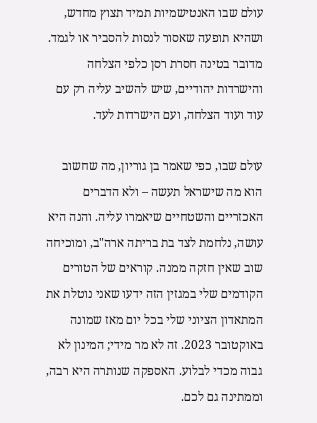עולם שבו האנטישמיות תמיד תצוץ מחדש, ושהיא תופעה שאסור לנסות להסביר או לגמד. מדובר בטינה חסרת רסן כלפי הצלחה והישרדות יהודיים, שיש להשיב עליה רק עם עוד ועוד הצלחה, ועם הישרדות לעד.

עולם שבו, כפי שאמר בן גוריון, מה שחשוב הוא מה שישראל תעשה – ולא הדברים האכזריים והשטחיים שיאמרו עליה. והנה היא עושה, נלחמת לצד בת בריתה ארה"ב, ומוכיחה שוב שאין חזקה ממנה. קוראים של הטורים הקודמים שלי במגזין הזה ידעו שאני נוטלת את המתאדון הציוני שלי בכל יום מאז שמונה באוקטובר 2023. זה לא מר מידי; המינון לא גבוה מכדי לבלוע. האספקה שנותרה היא רבה, וממתינה גם לכם.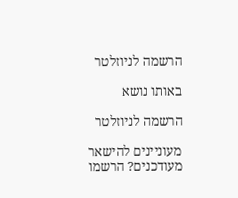הרשמה לניוזלטר

באותו נושא

הרשמה לניוזלטר

מעוניינים להישאר מעודכנים? הרשמו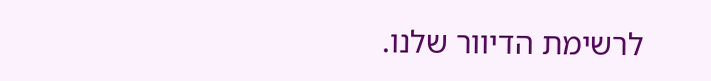לרשימת הדיוור שלנו.